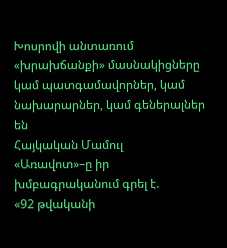Խոսրովի անտառում «խրախճանքի» մասնակիցները կամ պատգամավորներ, կամ նախարարներ, կամ գեներալներ են
Հայկական Մամուլ
«Առավոտ»–ը իր խմբագրականում գրել է.
«92 թվականի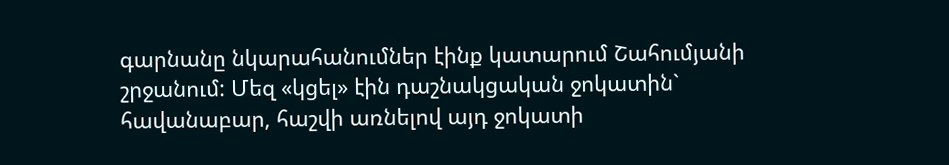գարնանը նկարահանումներ էինք կատարում Շահումյանի շրջանում: Մեզ «կցել» էին դաշնակցական ջոկատին` հավանաբար, հաշվի առնելով այդ ջոկատի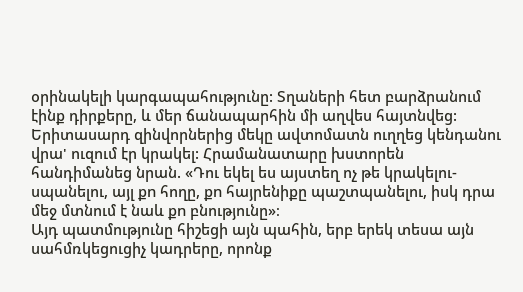օրինակելի կարգապահությունը: Տղաների հետ բարձրանում էինք դիրքերը, և մեր ճանապարհին մի աղվես հայտնվեց: Երիտասարդ զինվորներից մեկը ավտոմատն ուղղեց կենդանու վրա' ուզում էր կրակել: Հրամանատարը խստորեն հանդիմանեց նրան. «Դու եկել ես այստեղ ոչ թե կրակելու-սպանելու, այլ քn հողը, քn հայրենիքը պաշտպանելու, իսկ դրա մեջ մտնում է նաև քn բնությունը»։
Այդ պատմությունը հիշեցի այն պահին, երբ երեկ տեսա այն սահմռկեցուցիչ կադրերը, որոնք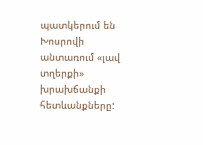պատկերում են Խոսրովի անտառում «լավ տղերքի» խրախճանքի հետևանքները: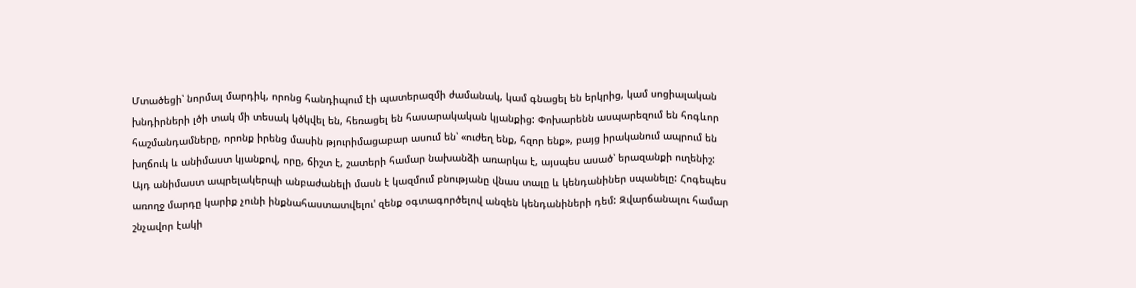Մտածեցի՝ նորմալ մարդիկ, որոնց հանդիպում էի պատերազմի ժամանակ, կամ գնացել են երկրից, կամ սոցիալական խնդիրների լծի տակ մի տեսակ կծկվել են, հեռացել են հասարակական կյանքից: Փոխարենն ասպարեզում են հոգևոր հաշմանդամները, որոնք իրենց մասին թյուրիմացաբար ասում են՝ «ուժեղ ենք, հզոր ենք», բայց իրականում ապրում են խղճուկ և անիմաստ կյանքով, որը, ճիշտ է, շատերի համար նախանձի առարկա է, այսպես ասած՝ երազանքի ուղենիշ:
Այդ անիմաստ ապրելակերպի անբաժանելի մասն է կազմում բնությանը վնաս տալը և կենդանիներ սպանելը: Հոգեպես առողջ մարդը կարիք չունի ինքնահաստատվելու' զենք օգտագործելով անզեն կենդանիների դեմ: Զվարճանալու համար շնչավոր էակի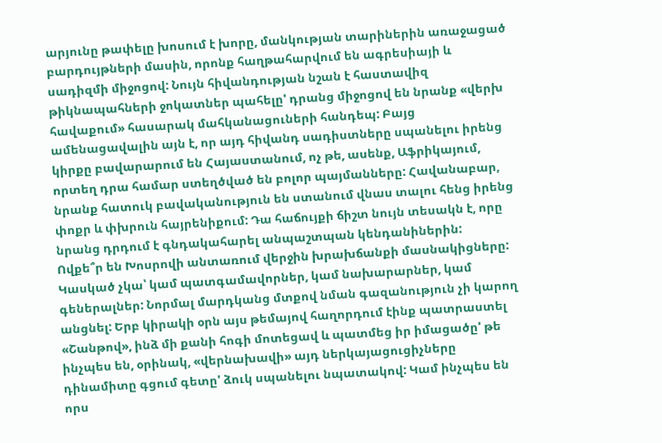արյունը թափելը խոսում է խորը, մանկության տարիներին առաջացած բարդույթների մասին, որոնք հաղթահարվում են ագրեսիայի և սադիզմի միջոցով: Նույն հիվանդության նշան է հաստավիզ թիկնապահների ջոկատներ պահելը' դրանց միջոցով են նրանք «վերխ հավաքում» հասարակ մահկանացուների հանդեպ: Բայց ամենացավալին այն է, որ այդ հիվանդ սադիստները սպանելու իրենց կիրքը բավարարում են Հայաստանում, ոչ թե, ասենք, Աֆրիկայում, որտեղ դրա համար ստեղծված են բոլոր պայմանները: Հավանաբար, նրանք հատուկ բավականություն են ստանում վնաս տալու հենց իրենց փոքր և փխրուն հայրենիքում: Դա հաճույքի ճիշտ նույն տեսակն է, որը նրանց դրդում է գնդակահարել անպաշտպան կենդանիներին:
Ովքե՞ր են Խոսրովի անտառում վերջին խրախճանքի մասնակիցները: Կասկած չկա՝ կամ պատգամավորներ, կամ նախարարներ, կամ գեներալներ: Նորմալ մարդկանց մտքով նման գազանություն չի կարող անցնել: Երբ կիրակի օրն այս թեմայով հաղորդում էինք պատրաստել «Շանթով», ինձ մի քանի հոգի մոտեցավ և պատմեց իր իմացածը' թե ինչպես են, օրինակ, «վերնախավի» այդ ներկայացուցիչները դինամիտը գցում գետը' ձուկ սպանելու նպատակով: Կամ ինչպես են որս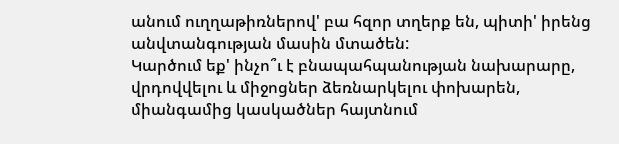անում ուղղաթիռներով' բա հզոր տղերք են, պիտի' իրենց անվտանգության մասին մտածեն:
Կարծում եք' ինչո՞ւ է բնապահպանության նախարարը, վրդովվելու և միջոցներ ձեռնարկելու փոխարեն, միանգամից կասկածներ հայտնում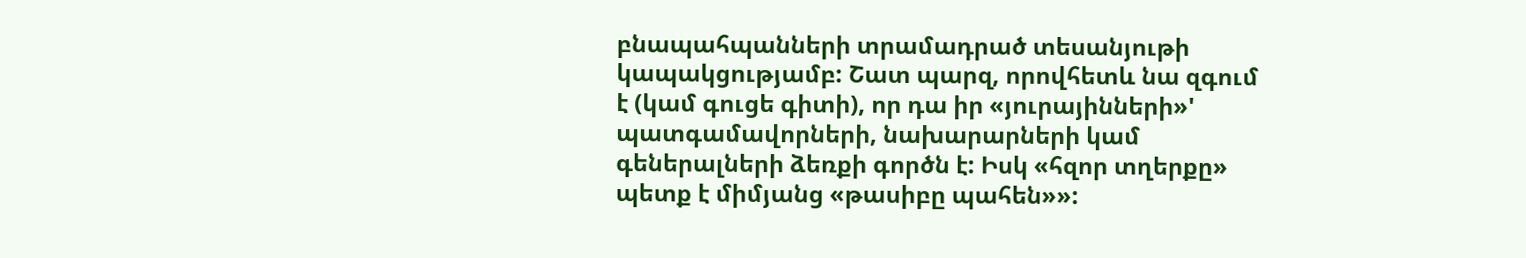բնապահպանների տրամադրած տեսանյութի կապակցությամբ: Շատ պարզ, որովհետև նա զգում է (կամ գուցե գիտի), որ դա իր «յուրայինների»' պատգամավորների, նախարարների կամ գեներալների ձեռքի գործն է: Իսկ «հզոր տղերքը» պետք է միմյանց «թասիբը պահեն»»: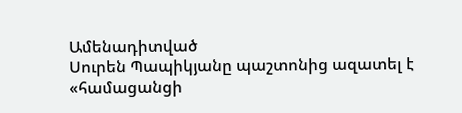Ամենադիտված
Սուրեն Պապիկյանը պաշտոնից ազատել է «համացանցի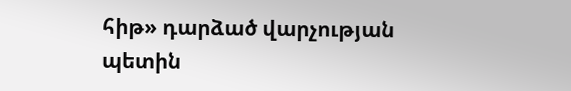հիթ» դարձած վարչության պետին